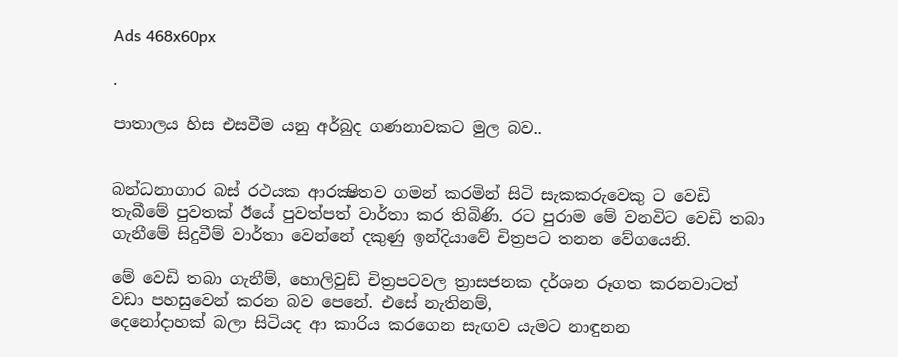Ads 468x60px

.

පාතාලය හිස එසවීම යනු අර්බුද ගණනාවකට මුල බව..


බන්ධනාගාර බස්‌ රථයක ආරක්‍ෂිතව ගමන් කරමින් සිටි සැකකරුවෙකු ට වෙඩි තැබීමේ පුවතක්‌ ඊයේ පුවත්පත් වාර්තා කර තිබිණි. රට පුරාම මේ වනවිට වෙඩි තබා ගැනීමේ සිදුවීම් වාර්තා වෙන්නේ දකුණු ඉන්දියාවේ චිත්‍රපට තනන වේගයෙනි.

මේ වෙඩි තබා ගැනීම්, හොලිවුඩ් චිත්‍රපටවල ත්‍රාසජනක දර්ශන රූගත කරනවාටත් වඩා පහසුවෙන් කරන බව පෙනේ. එසේ නැතිනම්,
දෙනෝදාහක්‌ බලා සිටියද ආ කාරිය කරගෙන සැඟව යැමට නාඳුනන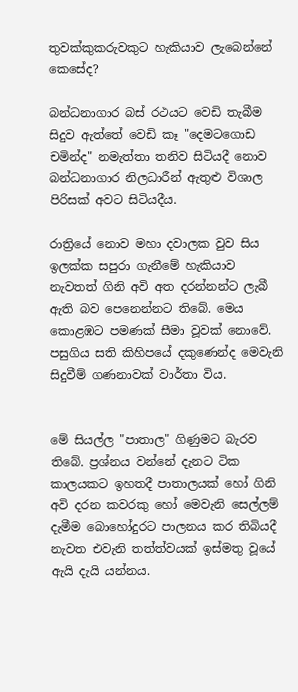තුවක්‌කුකරුවකුට හැකියාව ලැබෙන්නේ කෙසේද?

බන්ධනාගාර බස්‌ රථයට වෙඩි තැබීම සිදුව ඇත්තේ වෙඩි කෑ "දෙමටගොඩ චමින්ද" නමැත්තා තනිව සිටියදී නොව බන්ධනාගාර නිලධාරීන් ඇතුළු විශාල පිරිසක්‌ අවට සිටියදීය.

රාත්‍රියේ නොව මහා දවාලක වුව සිය ඉලක්‌ක සපුරා ගැනීමේ හැකියාව නැවතත් ගිනි අවි අත දරන්නන්ට ලැබී ඇති බව පෙනෙන්නට තිබේ. මෙය කොළඹට පමණක්‌ සීමා වූවක්‌ නොවේ. පසුගිය සති කිහිපයේ දකුණෙන්ද මෙවැනි සිදුවීම් ගණනාවක්‌ වාර්තා විය.


මේ සියල්ල "පාතාල" ගිණුමට බැරව තිබේ. ප්‍රශ්නය වන්නේ දැනට ටික කාලයකට ඉහතදී පාතාලයක්‌ හෝ ගිනි අවි දරන කවරකු හෝ මෙවැනි සෙල්ලම් දැමීම බොහෝදුරට පාලනය කර තිබියදී නැවත එවැනි තත්ත්වයක්‌ ඉස්‌මතු වූයේ ඇයි දැයි යන්නය.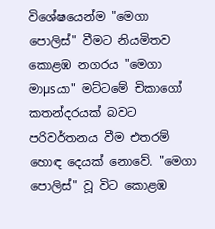විශේෂයෙන්ම "මෙගා පොලිස්‌" වීමට නියමිතව කොළඹ නගරය "මෙගා මාµsයා" මට්‌ටමේ චිකාගෝ කතන්දරයක්‌ බවට පරිවර්තනය වීම එතරම් හොඳ දෙයක්‌ නොවේ. "මෙගා පොලිස්‌" වූ විට කොළඹ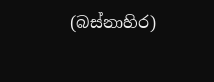(බස්‌නාහිර)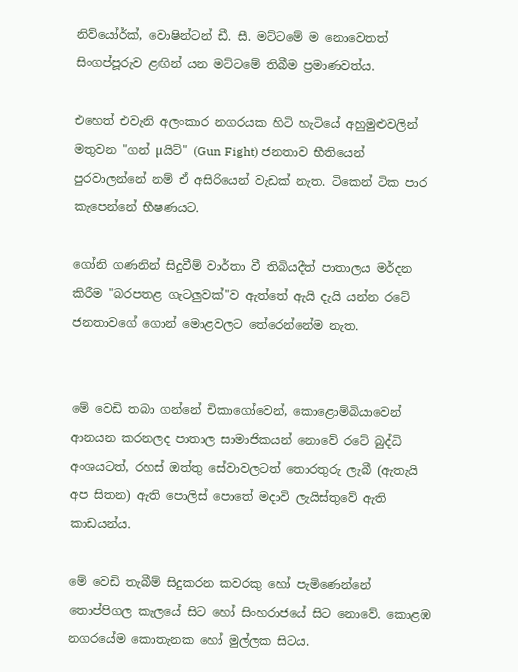නිව්යෝර්ක්‌, වොෂින්ටන් ඩී. සී. මට්‌ටමේ ම නොවෙතත් සිංගප්පූරුව ළඟින් යන මට්‌ටමේ තිබීම ප්‍රමාණවත්ය.

එහෙත් එවැනි අලංකාර නගරයක හිටි හැටියේ අහුමුළුවලින් මතුවන "ගන් µයිට්‌" (Gun Fight) ජනතාව භීතියෙන් පුරවාලන්නේ නම් ඒ අසිරියෙන් වැඩක්‌ නැත. ටිකෙන් ටික පාර කැපෙන්නේ භීෂණයට.

ගෝනි ගණනින් සිදුවීම් වාර්තා වී තිබියදීත් පාතාලය මර්දන කිරීම "බරපතළ ගැටලුවක්‌"ව ඇත්තේ ඇයි දැයි යන්න රටේ ජනතාවගේ ගොන් මොළවලට තේරෙන්නේම නැත.


මේ වෙඩි තබා ගන්නේ චිකාගෝවෙන්, කොළොම්බියාවෙන් ආනයන කරනලද පාතාල සාමාජිකයන් නොවේ රටේ බුද්ධි අංශයටත්, රහස්‌ ඔත්තු සේවාවලටත් තොරතුරු ලැබී (ඇතැයි අප සිතන) ඇති පොලිස්‌ පොතේ මදාවි ලැයිස්‌තුවේ ඇති කාඩයන්ය.

මේ වෙඩි තැබීම් සිදුකරන කවරකු හෝ පැමිණෙන්නේ තොප්පිගල කැලයේ සිට හෝ සිංහරාජයේ සිට නොවේ. කොළඹ නගරයේම කොතැනක හෝ මුල්ලක සිටය.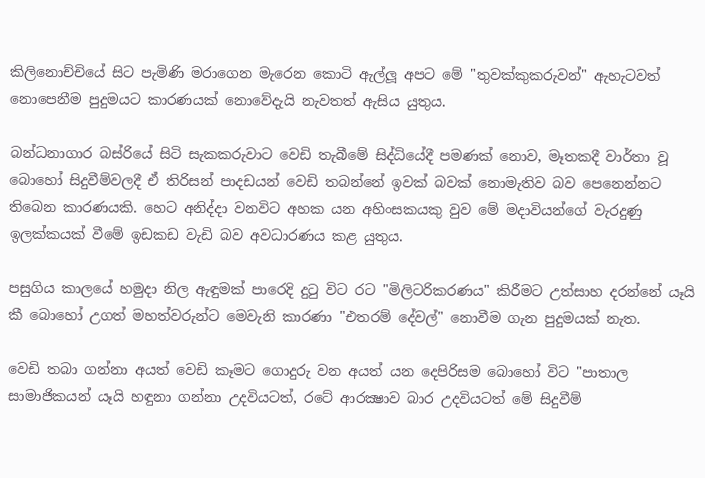කිලිනොච්චියේ සිට පැමිණි මරාගෙන මැරෙන කොටි ඇල්ලූ අපට මේ "තුවක්‌කුකරුවන්" ඇහැටවත් නොපෙනීම පුදුමයට කාරණයක්‌ නොවේදැයි නැවතත් ඇසිය යුතුය.

බන්ධනාගාර බස්‌රියේ සිටි සැකකරුවාට වෙඩි තැබීමේ සිද්ධියේදී පමණක්‌ නොව, මෑතකදී වාර්තා වූ බොහෝ සිදුවීම්වලදී ඒ තිරිසන් පාදඩයන් වෙඩි තබන්නේ ඉවක්‌ බවක්‌ නොමැතිව බව පෙනෙන්නට තිබෙන කාරණයකි. හෙට අනිද්දා වනවිට අහක යන අහිංසකයකු වුව මේ මදාවියන්ගේ වැරදුණු ඉලක්‌කයක්‌ වීමේ ඉඩකඩ වැඩි බව අවධාරණය කළ යුතුය.

පසුගිය කාලයේ හමුදා නිල ඇඳුමක්‌ පාරෙදි දුටු විට රට "මිලිටරිකරණය" කිරීමට උත්සාහ දරන්නේ යෑයි කී බොහෝ උගත් මහත්වරුන්ට මෙවැනි කාරණා "එතරම් දේවල්" නොවීම ගැන පුදුමයක්‌ නැත.

වෙඩි තබා ගන්නා අයත් වෙඩි කෑමට ගොදුරු වන අයත් යන දෙපිරිසම බොහෝ විට "පාතාල සාමාජිකයන් යෑයි හඳුනා ගන්නා උදවියටත්, රටේ ආරක්‍ෂාව බාර උදවියටත් මේ සිදුවීම්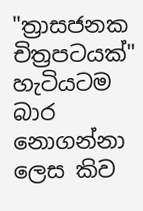"ත්‍රාසජනක චිත්‍රපටයක්‌" හැටියටම බාර නොගන්නා ලෙස කිව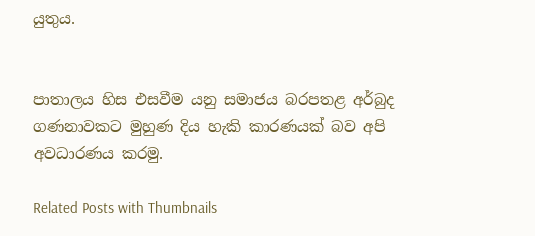යුතුය.


පාතාලය හිස එසවීම යනු සමාජය බරපතළ අර්බුද ගණනාවකට මුහුණ දිය හැකි කාරණයක්‌ බව අපි අවධාරණය කරමු.

Related Posts with Thumbnails